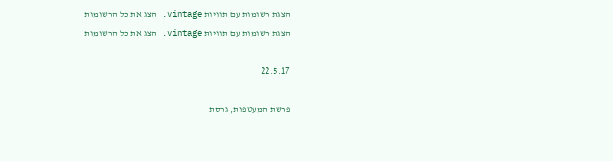הצגת רשומות עם תוויות vintage. הצג את כל הרשומות
הצגת רשומות עם תוויות vintage. הצג את כל הרשומות

22.5.17

פרשת המעטפות, גרסת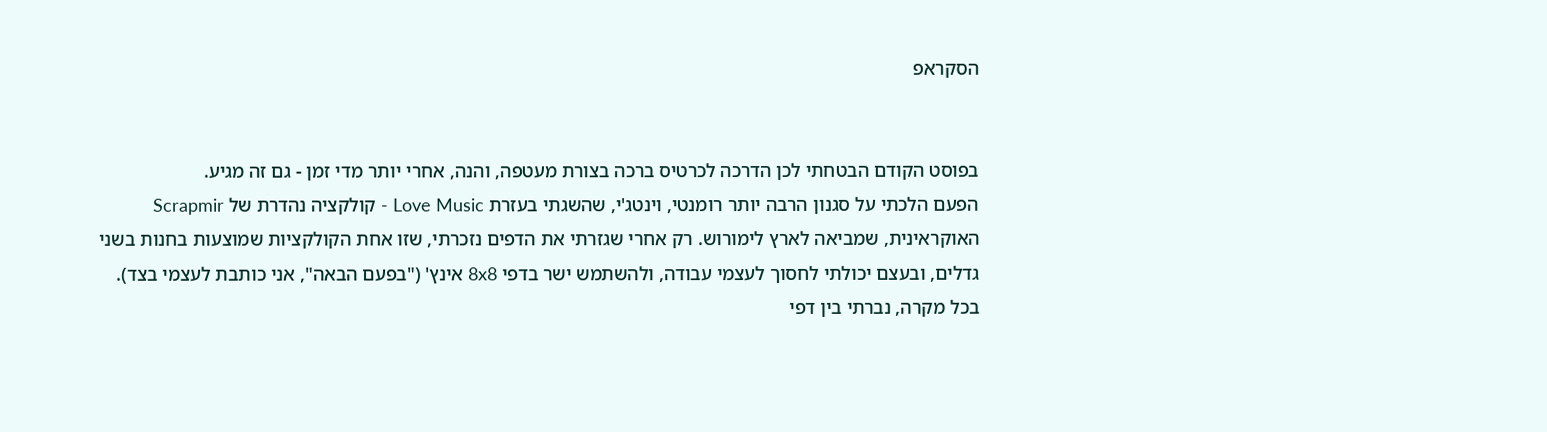הסקראפ


בפוסט הקודם הבטחתי לכן הדרכה לכרטיס ברכה בצורת מעטפה, והנה, אחרי יותר מדי זמן - גם זה מגיע.
הפעם הלכתי על סגנון הרבה יותר רומנטי, וינטג'י, שהשגתי בעזרת Love Music - קולקציה נהדרת של Scrapmir האוקראינית, שמביאה לארץ לימורוש. רק אחרי שגזרתי את הדפים נזכרתי, שזו אחת הקולקציות שמוצעות בחנות בשני גדלים, ובעצם יכולתי לחסוך לעצמי עבודה, ולהשתמש ישר בדפי 8x8 אינץ' ("בפעם הבאה", אני כותבת לעצמי בצד).
בכל מקרה, נברתי בין דפי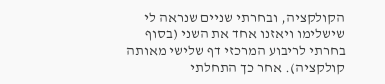הקולקציה, ובחרתי שניים שנראה לי שישלימו ויאזנו אחד את השני (בסוף בחרתי לריבוע המרכזי דף שלישי מאותה קולקציה). אחר כך התחלתי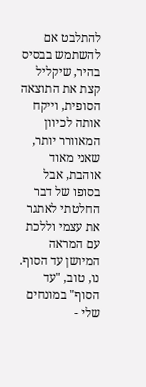להתלבט אם להשתמש בבסיס בהיר, שיקליל קצת את התוצאה הסופית, וייקח אותה לכיוון המאוורר יותר, שאני מאוד אוהבת, אבל בסופו של דבר החלטתי לאתגר את עצמי וללכת עם המראה המיושן עד הסוף. נו, טוב, "עד הסוף" במונחים שלי -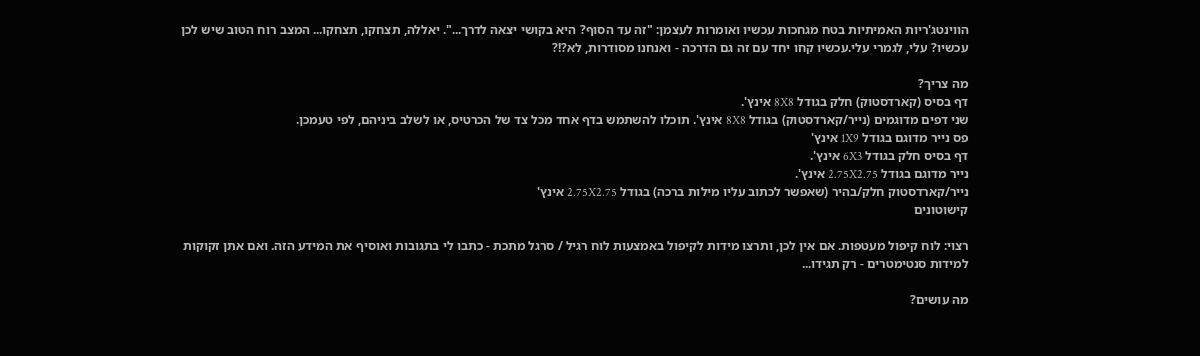הווינטג'ריות האמיתיות בטח מגחכות עכשיו ואומרות לעצמן: "זה עד הסוף? היא בקושי יצאה לדרך...". יאללה, תצחקו, תצחקו... המצב רוח הטוב שיש לכן עכשיו? עלי, לגמרי עלי.עכשיו קחו יחד עם זה גם הדרכה - ואנחנו מסודרות, לא?!?

מה צריך?
דף בסיס (קארדסטוק) חלק בגודל 8X8 אינץ'.
שני דפים מדוגמים (נייר/קארדסטוק) בגודל 8X8 אינץ'. תוכלו להשתמש בדף אחד מכל צד של הכרטיס, או לשלב ביניהם, לפי טעמכן.
פס נייר מדוגם בגודל 1X9 אינץ'
דף בסיס חלק בגודל 6X3 אינץ'.
נייר מדוגם בגודל 2.75X2.75 אינץ'.
נייר/קארדסטוק חלק/בהיר (שאפשר לכתוב עליו מילות ברכה) בגודל 2.75X2.75 אינץ'
קישוטונים

רצוי: לוח קיפול מעטפות. אם אין לכן, ותרצו מידות לקיפול באמצעות לוח רגיל / סרגל מתכת - כתבו לי בתגובות ואוסיף את המידע הזה. ואם אתן זקוקות למידות סנטימטרים - רק תגידו...

מה עושים?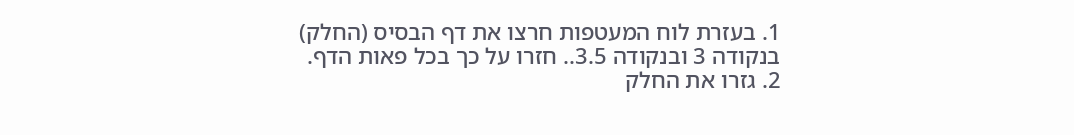1. בעזרת לוח המעטפות חרצו את דף הבסיס (החלק) בנקודה 3 ובנקודה 3.5.. חזרו על כך בכל פאות הדף.
2. גזרו את החלק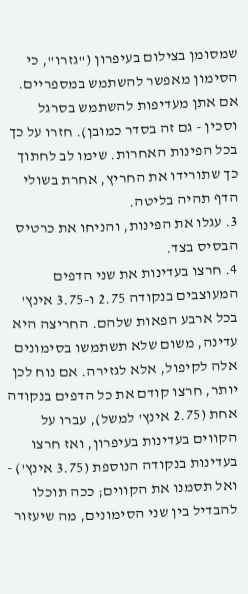שמסומן בצילום בעיפרון ("גזרו", כי הסימון מאפשר להשתמש במספריים. אם אתן מעדיפות להשתמש בסרגל וסכין - גם זה בסדר כמובן). חזרו על כך בכל הפינות האחרות. שימו לב לחתוך כך שתורידו את החריץ, אחרת בשולי הדף תהיה בליטה.
3. עגלו את הפינות, והניחו את כרטיס הבסיס בצד.
4. חרצו בעדינות את שני הדפים המעוצבים בנקודה 2.75 ו-3.75 אינץ' בכל ארבע הפאות שלהם. החריצה היא עדינה, משום שלא תשתמשו בסימונים אלה לקיפול, אלא לגזירה. אם נוח לכן יותר, חרצו קודם את כל הדפים בנקודה אחת (2.75 אינץ' למשל), עברו על הקווים בעדינות בעיפרון, ואז חרצו בעדינות בנקודה הנוספת (3.75 אינץ') - ואל תסמנו את הקווים; ככה תוכלו להבדיל בין שני הסימונים, מה שיעזור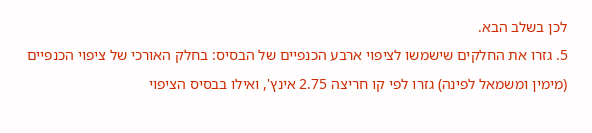לכן בשלב הבא.
5. גזרו את החלקים שישמשו לציפוי ארבע הכנפיים של הבסיס: בחלק האורכי של ציפוי הכנפיים (מימין ומשמאל לפינה) גזרו לפי קו חריצה 2.75 אינץ', ואילו בבסיס הציפוי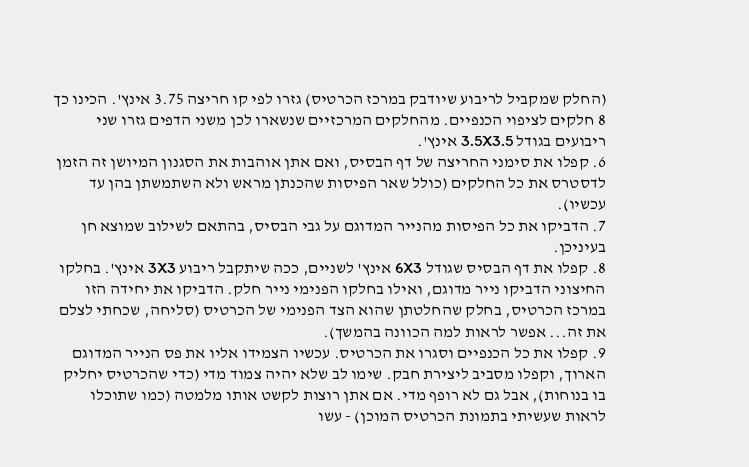(החלק שמקביל לריבוע שיודבק במרכז הכרטיס) גזרו לפי קו חריצה 3.75 אינץ'. הכינו כך 8 חלקים לציפוי הכנפיים. מהחלקים המרכזיים שנשארו לכן משני הדפים גזרו שני ריבועים בגודל 3.5X3.5 אינץ'.
6. קפלו את סימני החריצה של דף הבסיס, ואם אתן אוהבות את הסגנון המיושן זה הזמן לדסטרס את כל החלקים (כולל שאר הפיסות שהכנתן מראש ולא השתמשתן בהן עד עכשיו).
7. הדביקו את כל הפיסות מהנייר המדוגם על גבי הבסיס, בהתאם לשילוב שמוצא חן בעיניכן.
8. קפלו את דף הבסיס שגודל 6X3 אינץ' לשניים, ככה שיתקבל ריבוע 3X3 אינץ'. בחלקו החיצוני הדביקו נייר מדוגם, ואילו בחלקו הפנימי נייר חלק. הדביקו את יחידה הזו במרכז הכרטיס, בחלק שהחלטתן שהוא הצד הפנימי של הכרטיס (סליחה, שכחתי לצלם את זה... אפשר לראות למה הכוונה בהמשך).
9. קפלו את כל הכנפיים וסגרו את הכרטיס. עכשיו הצמידו אליו את פס הנייר המדוגם הארוך, וקפלו מסביב ליצירת חבק. שימו לב שלא יהיה צמוד מדי (כדי שהכרטיס יחליק בו בנוחות), אבל גם לא רופף מדי. אם אתן רוצות לקשט אותו מלמטה (כמו שתוכלו לראות שעשיתי בתמונת הכרטיס המוכן) - עשו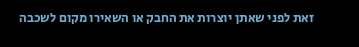זאת לפני שאתן יוצרות את החבק או השאירו מקום לשכבה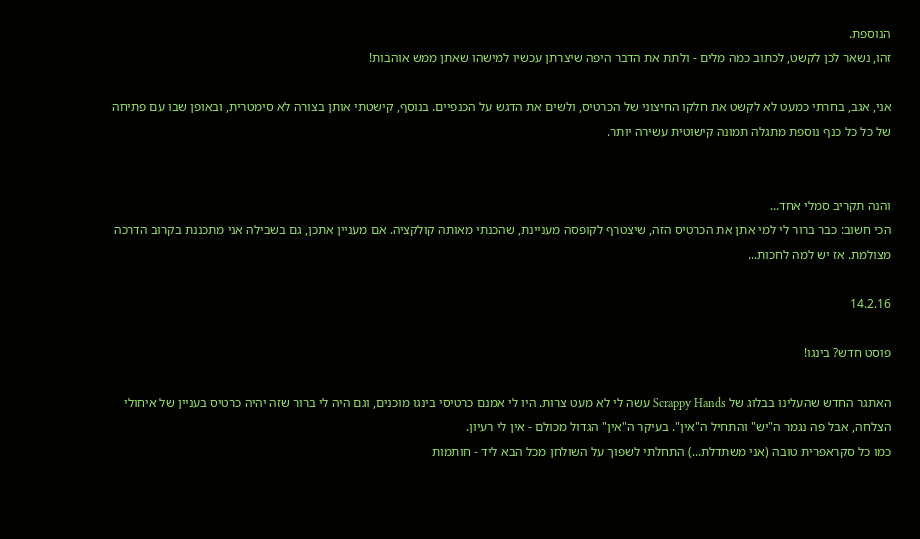הנוספת.
זהו, נשאר לכן לקשט, לכתוב כמה מלים - ולתת את הדבר היפה שיצרתן עכשיו למישהו שאתן ממש אוהבות!

אני, אגב, בחרתי כמעט לא לקשט את חלקו החיצוני של הכרטיס, ולשים את הדגש על הכנפיים. בנוסף, קישטתי אותן בצורה לא סימטרית, ובאופן שבו עם פתיחה של כל כל כנף נוספת מתגלה תמונה קישוטית עשירה יותר.


והנה תקריב סמלי אחד...
הכי חשוב: כבר ברור לי למי אתן את הכרטיס הזה, שיצטרף לקופסה מעניינת, שהכנתי מאותה קולקציה. אם מעניין אתכן, גם בשבילה אני מתכננת בקרוב הדרכה מצולמת. אז יש למה לחכות...

14.2.16

פוסט חדש? בינגו!

האתגר החדש שהעלינו בבלוג של Scrappy Hands עשה לי לא מעט צרות. היו לי אמנם כרטיסי בינגו מוכנים, וגם היה לי ברור שזה יהיה כרטיס בעניין של איחולי הצלחה, אבל פה נגמר ה"יש" והתחיל ה"אין". בעיקר ה"אין" הגדול מכולם - אין לי רעיון.
כמו כל סקראפרית טובה (אני משתדלת...) התחלתי לשפוך על השולחן מכל הבא ליד - חותמות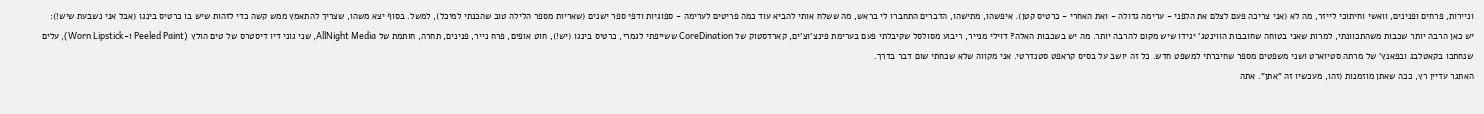וניירות, פרחים ופנינים, וואשי וחיתוכי לייזר, מה לא (אני צריכה פעם לצלם את הלפני - ערימה גדולה - ואת האחרי - כרטיס קטן). איפשהו, מתישהו, הדברים התחברו לי בראש, מה ששלח אותי להביא עוד כמה פריטים לערימה - ספוגיות ודפי ספר ישנים (שאריות מספר הלילה טוב שהכנתי למיכל), למשל. בסוף יצא משהו, שצריך להתאמץ ממש קשה כדי לזהות שיש בו כרטיס בינגו (אבל אני נשבעת שיש!):
יש כאן הרבה יותר שכבות משהתכוונתי, למרות שאני בטוחה שחובבות הווינטג' יגידו שיש מקום להרבה יותר. מה יש בשכבות האלה? דוילי מנייר, ריבוע מסולסל שקיבלתי פעם בערימת פינצ'וצ'ים, קארדסטוק של CoreDination ששייפתי לגמרי, כרטיס בינגו (יש!), חוט אופים, פרח נייר, פנינים, תחרה, חותמת של AllNight Media, שני גוני דיו דיסטרס של טים הולץ (Peeled Paint ו-Worn Lipstick), עלים שנחתכו בקאטלבג ובפאנץ' של מרתה סטיוארט ושני משפטים מספר שחיברתי למשפט חדש. כל זה יושב על בסיס קראפט סטנדרטי. אני מקווה שלא שכחתי שום דבר בדרך.
האתגר עדיין רץ, ככה שאתן מוזמנות (זהו, מעכשיו זה "אתן". אתה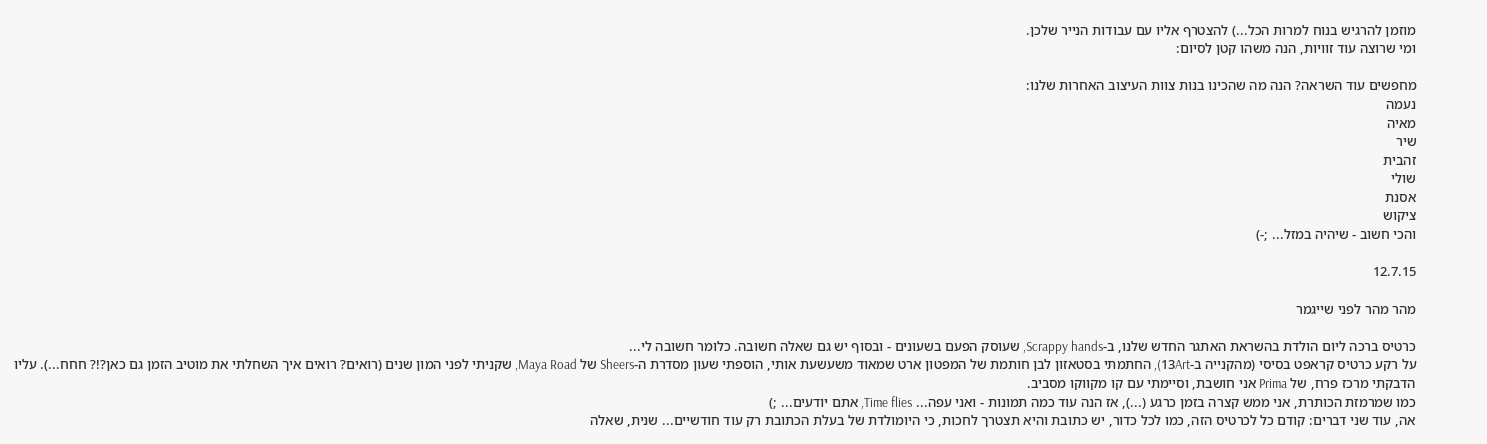מוזמן להרגיש בנוח למרות הכל...) להצטרף אליו עם עבודות הנייר שלכן.
ומי שרוצה עוד זוויות, הנה משהו קטן לסיום:

מחפשים עוד השראה? הנה מה שהכינו בנות צוות העיצוב האחרות שלנו:
נעמה
מאיה
שיר
זהבית
שולי
אסנת
ציקוש
והכי חשוב - שיהיה במזל... ;-)

12.7.15

מהר מהר לפני שייגמר

כרטיס ברכה ליום הולדת בהשראת האתגר החדש שלנו, ב-Scrappy hands, שעוסק הפעם בשעונים - ובסוף יש גם שאלה חשובה. כלומר חשובה לי...
על רקע כרטיס קראפט בסיסי (מהקנייה ב-13Art), החתמתי בסטאזון לבן חותמת של המפטון ארט שמאוד משעשעת אותי, הוספתי שעון מסדרת ה-Sheers של Maya Road, שקניתי לפני המון שנים (רואים? רואים איך השחלתי את מוטיב הזמן גם כאן?!? חחח...). עליו הדבקתי מרכז פרח, של Prima אני חושבת, וסיימתי עם קו מקווקו מסביב.
כמו שמרמזת הכותרת, אני ממש קצרה בזמן כרגע (...), אז הנה עוד כמה תמונות - ואני עפה... Time flies, אתם יודעים... ;)
אה, עוד שני דברים: קודם כל לכרטיס הזה, כמו לכל כדור, יש כתובת והיא תצטרך לחכות, כי היומולדת של בעלת הכתובת רק עוד חודשיים... שנית, שאלה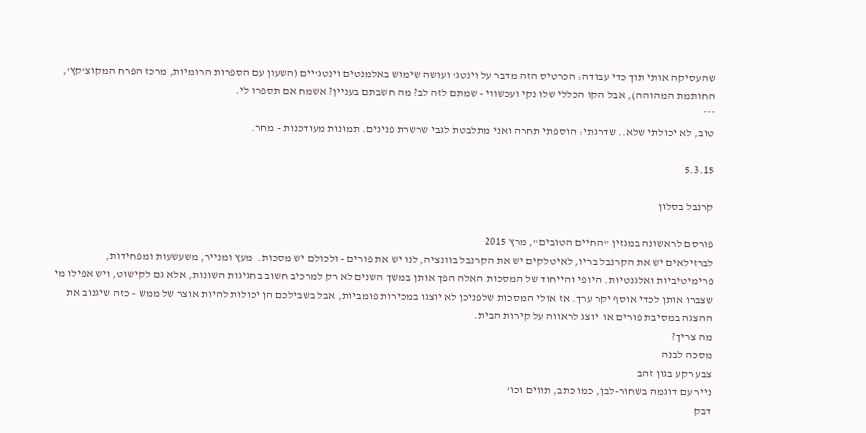שהעסיקה אותי תוך כדי עבודה: הכרטיס הזה מדבר על וינטג' ועושה שימוש באלמנטים וינטג'יים (השעון עם הספרות הרומיות, מרכז הפרח המקוצ'קץ', החותמת המהוהה), אבל הקו הכללי שלו נקי ועכשווי - שמתם לזה לב? מה חשבתם בעניין? אשמח אם תספרו לי.
***
טוב, לא יכולתי שלא.. שדרגתי: הוספתי תחרה ואני מתלבטת לגבי שרשרת פנינים. תמונות מעודכנות - מחר.

5.3.15

קרנבל בסלון

פורסם לראשונה במגזין "החיים הטובים", מרץ 2015
לברזילאים יש את הקרנבל בריו, לאיטלקים יש את הקרנבל בוונציה, לנו יש את פורים - ולכולם יש מסכות.  מעץ ומנייר, משעשעות ומפחידות, פרימיטיביות ואלגנטיות. היופי והייחוד של המסכות האלה הפך אותן במשך השנים לא רק למרכיב חשוב בחגיגות השונות, אלא גם לקישוט, ויש אפילו מי שצברו אותן לכדי אוסף יקר ערך. אז אולי המסכות שלפניכן לא יוצגו במכירות פומביות, אבל בשבילכם הן יכולות להיות אוצר של ממש – כזה שיגנוב את ההצגה במסיבת פורים או  יוצג לראווה על קירות הבית.
מה צריך?
מסכה לבנה
צבע רקע בגון זהב
נייר עם דוגמה בשחור-לבן, כמו כתב, תווים וכו'
דבק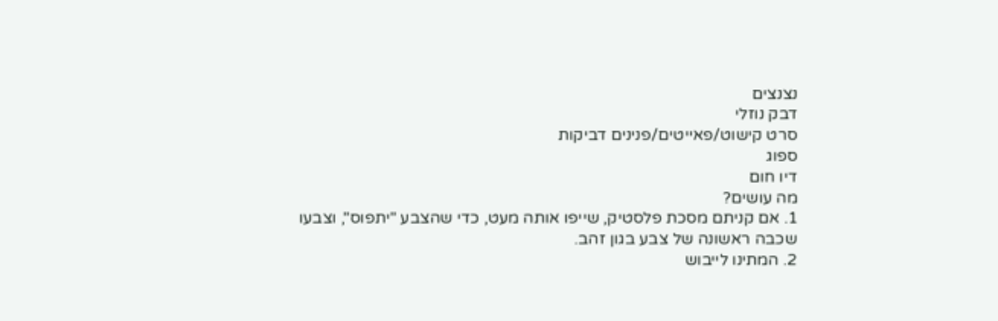נצנצים
דבק נוזלי
סרט קישוט/פאייטים/פנינים דביקות
ספוג
דיו חום
מה עושים?
1. אם קניתם מסכת פלסטיק, שייפו אותה מעט, כדי שהצבע "יתפוס", וצבעו שכבה ראשונה של צבע בגון זהב.
2. המתינו לייבוש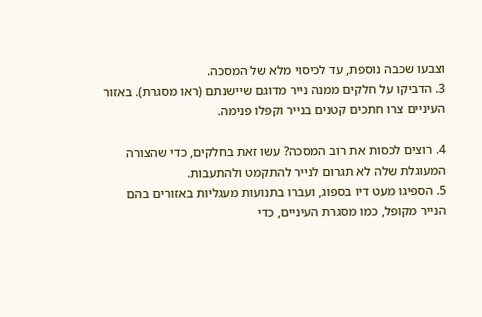וצבעו שכבה נוספת, עד לכיסוי מלא של המסכה.
3. הדביקו על חלקים ממנה נייר מדוגם שיישנתם (ראו מסגרת). באזור העיניים צרו חתכים קטנים בנייר וקפלו פנימה.

4. רוצים לכסות את רוב המסכה? עשו זאת בחלקים, כדי שהצורה המעוגלת שלה לא תגרום לנייר להתקמט ולהתעבות.
5. הספיגו מעט דיו בספוג, ועברו בתנועות מעגליות באזורים בהם הנייר מקופל, כמו מסגרת העיניים, כדי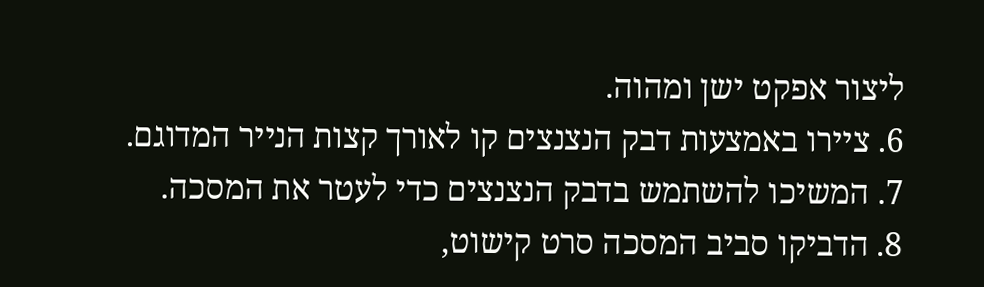ליצור אפקט ישן ומהוה.
6. ציירו באמצעות דבק הנצנצים קו לאורך קצות הנייר המדוגם.
7. המשיכו להשתמש בדבק הנצנצים כדי לעטר את המסכה.
8. הדביקו סביב המסכה סרט קישוט,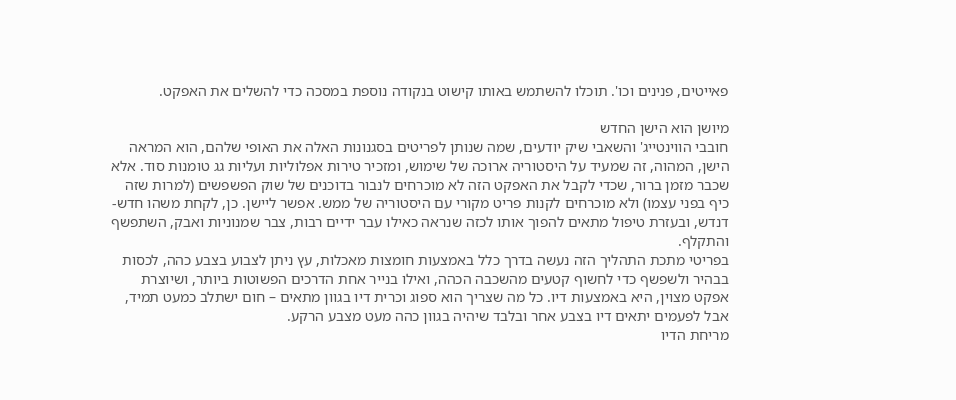פאייטים, פנינים וכו'. תוכלו להשתמש באותו קישוט בנקודה נוספת במסכה כדי להשלים את האפקט.

מיושן הוא הישן החדש
חובבי הווינטייג' והשאבי שיק יודעים, שמה שנותן לפריטים בסגנונות האלה את האופי שלהם, הוא המראה הישן, המהוה, זה שמעיד על היסטוריה ארוכה של שימוש, ומזכיר טירות אפלוליות ועליות גג טומנות סוד. אלא שכבר מזמן ברור, שכדי לקבל את האפקט הזה לא מוכרחים לנבור בדוכנים של שוק הפשפשים (למרות שזה כיף בפני עצמו) ולא מוכרחים לקנות פריט מקורי עם היסטוריה של ממש. אפשר ליישן. כן, לקחת משהו חדש-דנדש, ובעזרת טיפול מתאים להפוך אותו לכזה שנראה כאילו עבר ידיים רבות, צבר שמנוניות ואבק, השתפשף והתקלף.
בפריטי מתכת התהליך הזה נעשה בדרך כלל באמצעות חומצות מאכלות, עץ ניתן לצבוע בצבע כהה, לכסות בבהיר ולשפשף כדי לחשוף קטעים מהשכבה הכהה, ואילו בנייר אחת הדרכים הפשוטות ביותר, ושיוצרת אפקט מצוין, היא באמצעות דיו. כל מה שצריך הוא ספוג וכרית דיו בגוון מתאים – חום ישתלב כמעט תמיד, אבל לפעמים יתאים דיו בצבע אחר ובלבד שיהיה בגוון כהה מעט מצבע הרקע.
מריחת הדיו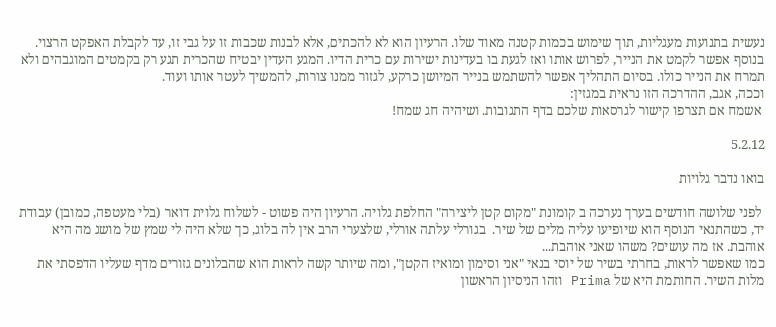נעשית בתנועות מעגליות, תוך שימוש בכמות קטנה מאוד שלו. הרעיון הוא לא להכתים, אלא לבנות שכבות זו על גבי זו, עד לקבלת האפקט הרצוי. בנוסף אפשר לקמט את הנייר, לפרוש אותו ואז לגעת בו בעדינות ישירות עם כרית הדיו. המגע העדין יבטיח שהכרית תגע רק בקמטים המוגבהים ולא תמרח את הנייר כולו. בסיום התהליך אפשר להשתמש בנייר המיושן כרקע, לגזור ממנו צורות, להמשיך לעטר אותו ועוד.
וככה, אגב, ההדרכה הזו נראית במגזין:
 אשמח אם תצרפו קישור לגרסאות שלכם בדף התגובות. ושיהיה חג שמח!

5.2.12

בואו נדבר גלויות

 לפני שלושה חודשים בערך נערכה ב קומונת "מקום קטן ליצירה" החלפת גלויה. הרעיון היה פשוט - לשלוח גלוית דואר (בלי מעטפה, כמובן) עבודת יד, כשהתנאי הנוסף הוא שיופיעו עליה מלים של שיר.  בגורלי עלתה אורלי, שלצערי הרב אין לה בלוג, כך שלא היה לי שמץ של מושג מה היא אוהבת. אז מה עושים? משהו שאני אוהבת...
כמו שאפשר לראות, בחרתי בשיר של יוסי בנאי "אני וסימון ומואיז הקטן", ומה שיותר קשה לראות הוא שהבלונים גזורים מדף שעליו הדפסתי את מלות השיר. החותמת היא של Prima וזהו הניסיון הראשון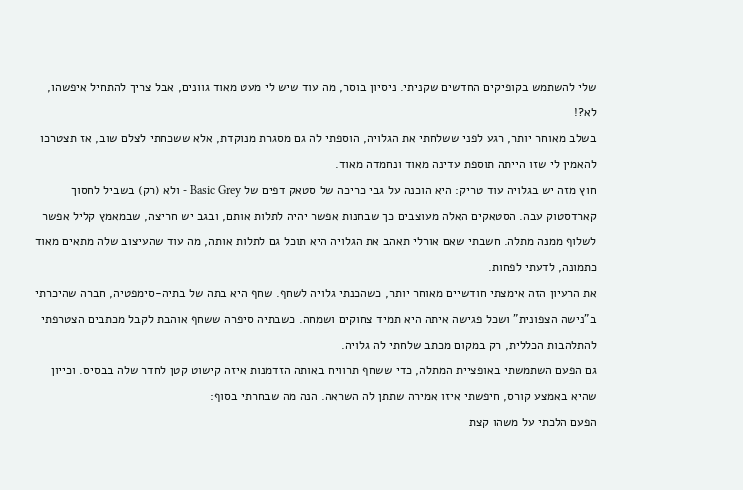שלי להשתמש בקופיקים החדשים שקניתי. ניסיון בוסר, מה עוד שיש לי מעט מאוד גוונים, אבל צריך להתחיל איפשהו, לא?!
בשלב מאוחר יותר, רגע לפני ששלחתי את הגלויה, הוספתי לה גם מסגרת מנוקדת, אלא ששכחתי לצלם שוב, אז תצטרכו להאמין לי שזו הייתה תוספת עדינה מאוד ונחמדה מאוד.
חוץ מזה יש בגלויה עוד טריק: היא הוכנה על גבי כריכה של סטאק דפים של Basic Grey - ולא (רק) בשביל לחסוך קארדסטוק עבה. הסטאקים האלה מעוצבים כך שבחנות אפשר יהיה לתלות אותם, ובגב יש חריצה, שבמאמץ קליל אפשר לשלוף ממנה מתלה. חשבתי שאם אורלי תאהב את הגלויה היא תוכל גם לתלות אותה, מה עוד שהעיצוב שלה מתאים מאוד כתמונה, לדעתי לפחות.
את הרעיון הזה אימצתי חודשיים מאוחר יותר, כשהכנתי גלויה לשחף. שחף היא בתה של בתיה-סימפטיה, חברה שהיכרתי ב"נישה הצפונית" ושכל פגישה איתה היא תמיד צחוקים ושמחה. כשבתיה סיפרה ששחף אוהבת לקבל מכתבים הצטרפתי להתלהבות הכללית, רק במקום מכתב שלחתי לה גלויה.
גם הפעם השתמשתי באופציית המתלה, כדי ששחף תרוויח באותה הזדמנות איזה קישוט קטן לחדר שלה בבסיס. וכייון שהיא באמצע קורס, חיפשתי איזו אמירה שתתן לה השראה. הנה מה שבחרתי בסוף:
הפעם הלכתי על משהו קצת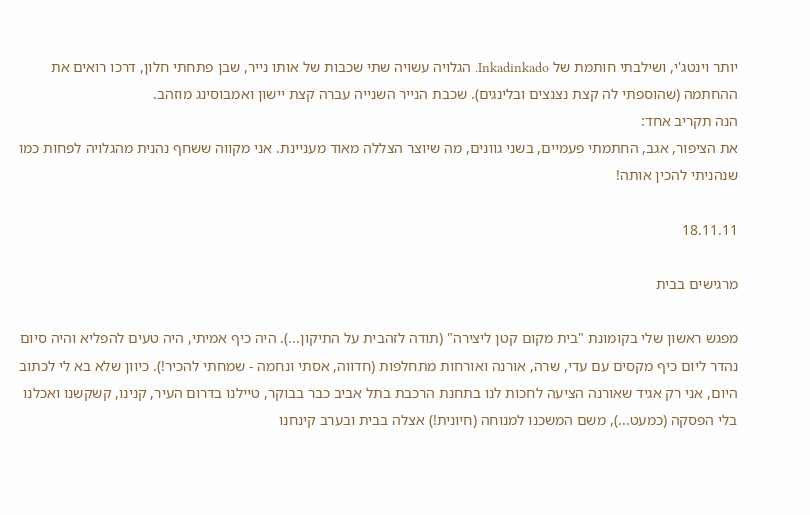יותר וינטג'י, ושילבתי חותמת של Inkadinkado. הגלויה עשויה שתי שכבות של אותו נייר, שבן פתחתי חלון, דרכו רואים את ההחתמה (שהוספתי לה קצת נצנצים ובלינגים). שכבת הנייר השנייה עברה קצת יישון ואמבוסינג מוזהב.
הנה תקריב אחד:
את הציפור, אגב, החתמתי פעמיים, בשני גוונים, מה שיוצר הצללה מאוד מעניינת. אני מקווה ששחף נהנית מהגלויה לפחות כמו שנהניתי להכין אותה!

18.11.11

מרגישים בבית

מפגש ראשון שלי בקומונת "בית מקום קטן ליצירה" (תודה לזהבית על התיקון...). היה כיף אמיתי, היה טעים להפליא והיה סיום נהדר ליום כיף מקסים עם עדי, שרה, אורנה ואורחות מתחלפות (חדווה, אסתי ונחמה - שמחתי להכיר!). כיוון שלא בא לי לכתוב היום, אני רק אגיד שאורנה הציעה לחכות לנו בתחנת הרכבת בתל אביב כבר בבוקר, טיילנו בדרום העיר, קנינו, קשקשנו ואכלנו בלי הפסקה (כמעט...), משם המשכנו למנוחה (חיונית!) אצלה בבית ובערב קינחנו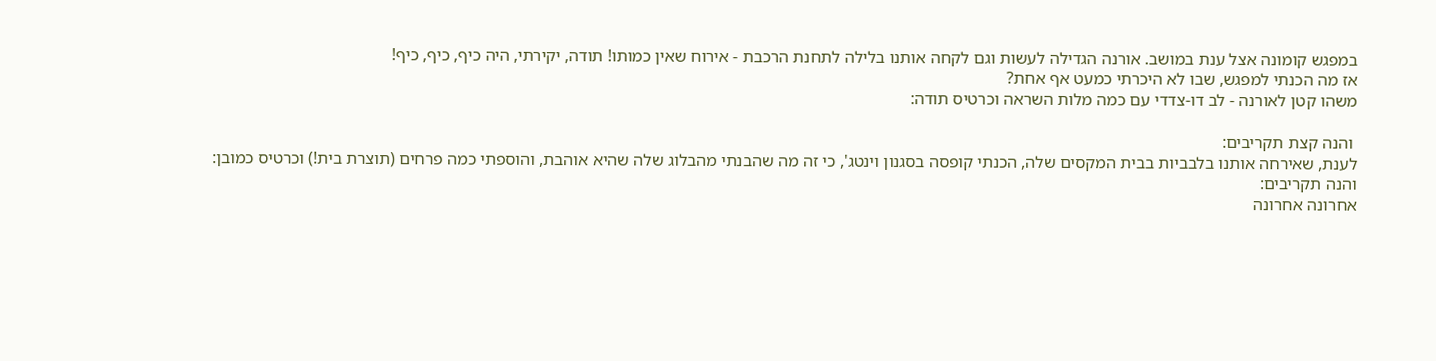במפגש קומונה אצל ענת במושב. אורנה הגדילה לעשות וגם לקחה אותנו בלילה לתחנת הרכבת - אירוח שאין כמותו! תודה, יקירתי, היה כיף, כיף, כיף!
אז מה הכנתי למפגש, שבו לא היכרתי כמעט אף אחת?
משהו קטן לאורנה - לב דו-צדדי עם כמה מלות השראה וכרטיס תודה:

 והנה קצת תקריבים:
לענת, שאירחה אותנו בלבביות בבית המקסים שלה, הכנתי קופסה בסגנון וינטג', כי זה מה שהבנתי מהבלוג שלה שהיא אוהבת, והוספתי כמה פרחים (תוצרת בית!) וכרטיס כמובן:
והנה תקריבים:
אחרונה אחרונה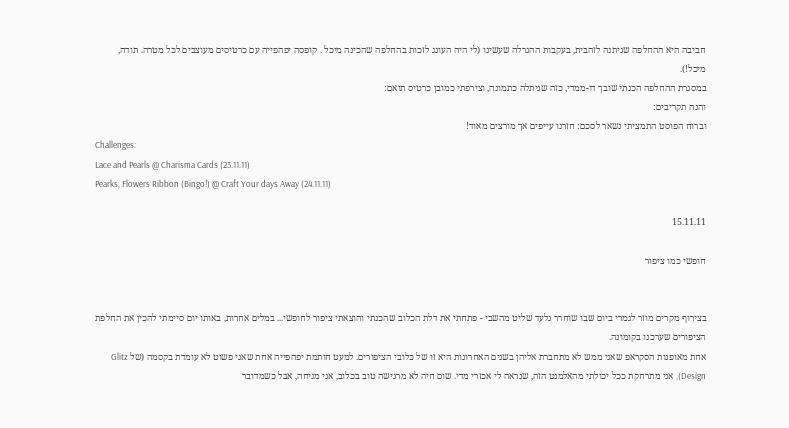חביבה היא ההחלפה שניתנה לזהבית, בעקבות ההגרלה שעשינו (לי היה העונג לזכות בהחלפה שהכינה מיכל . קופסה יפהפייה עם כרטיסים מעוצבים לכל מטרה. תודה, מיכל!).
במסגרת ההחלפה הכנתי שובך דו-ממדי, כזה שניתלה כתמונה, וצירפתי כמובן כרטיס תואם:
והנה תקריבים:
וברוח הפוסט התמציתי נשאר לסכם: חזרנו עייפים אך מורצים מאוד!
Challenges:
Lace and Pearls @ Charisma Cards (23.11.11)
Pearks, Flowers Ribbon (Bingo!) @ Craft Your days Away (24.11.11)

15.11.11

חופשי כמו ציפור


בצירוף מקרים מוזר לגמרי ביום שבו שוחרר גלעד שליט מהשבי - פתחתי את דלת הכלוב שהכנתי והוצאתי ציפור לחופשי... במלים אחרות, באותו יום סיימתי להכין את החלפת הציפורים שערכנו בקומונה.
אחת מאופנות הסקראפ שאני ממש לא מתחברת אליהן בשנים האחרונות היא זו של כלובי הציפורים. למעט חותמת יפהפייה אחת שאני פשוט לא עומדת בקסמה (של Glitz Design), אני מתרחקת ככל יכולתי מהאלמנט הזה, שנראה לי אכזרי מדי. שום חיה לא מרגישה טוב בכלוב, אני מניחה, אבל כשמדובר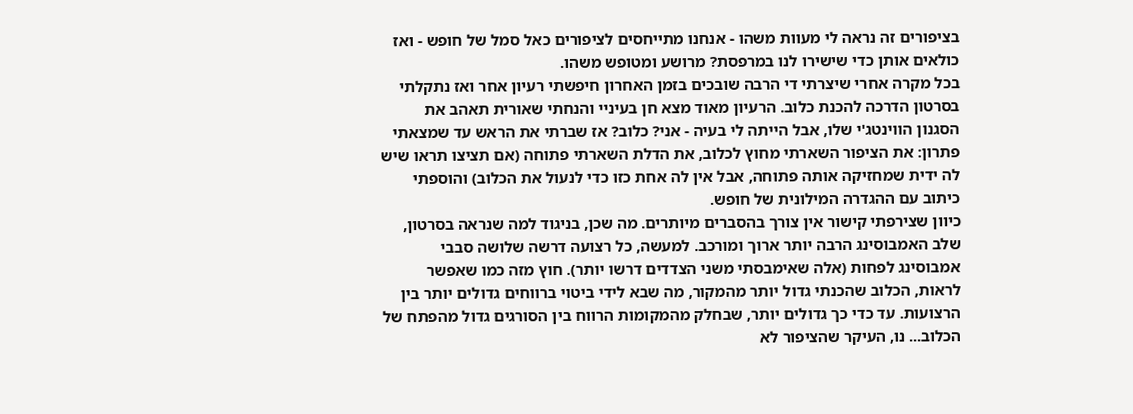בציפורים זה נראה לי מעוות משהו - אנחנו מתייחסים לציפורים כאל סמל של חופש - ואז כולאים אותן כדי שישירו לנו במרפסת? מרושע ומטופש משהו.
בכל מקרה אחרי שיצרתי די הרבה שובכים בזמן האחרון חיפשתי רעיון אחר ואז נתקלתי בסרטון הדרכה להכנת כלוב. הרעיון מאוד מצא חן בעיניי והנחתי שאורית תאהב את הסגנון הווינטג'י שלו, אבל הייתה לי בעיה - אני? כלוב? אז שברתי את הראש עד שמצאתי פתרון: את הציפור השארתי מחוץ לכלוב, את הדלת השארתי פתוחה (אם תציצו תראו שיש לה ידית שמחזיקה אותה פתוחה, אבל אין לה אחת כזו כדי לנעול את הכלוב) והוספתי כיתוב עם ההגדרה המילונית של חופש.
כיוון שצירפתי קישור אין צורך בהסברים מיותרים. מה שכן, בניגוד למה שנראה בסרטון, שלב האמבוסינג הרבה יותר ארוך ומורכב. למעשה, כל רצועה דרשה שלושה סבבי אמבוסינג לפחות (אלה שאימבסתי משני הצדדים דרשו יותר). חוץ מזה כמו שאפשר לראות, הכלוב שהכנתי גדול יותר מהמקור, מה שבא לידי ביטוי ברווחים גדולים יותר בין הרצועות. עד כדי כך גדולים יותר, שבחלק מהמקומות הרווח בין הסורגים גדול מהפתח של הכלוב... נו, העיקר שהציפור לא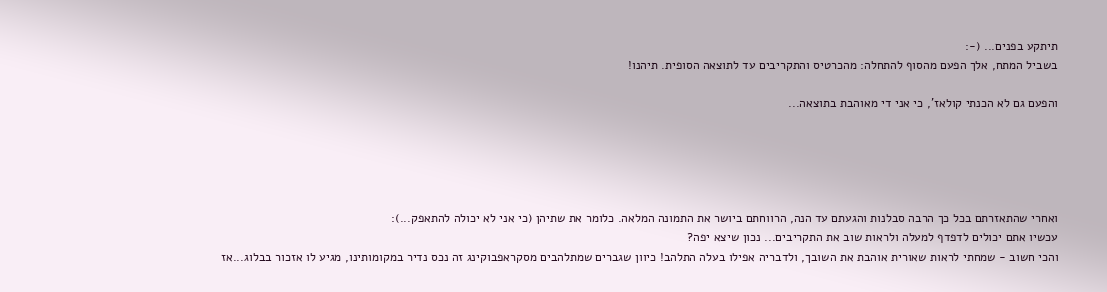תיתקע בפנים... (-:
בשביל המתח, אלך הפעם מהסוף להתחלה: מהכרטיס והתקריבים עד לתוצאה הסופית. תיהנו!

והפעם גם לא הכנתי קולאז', כי אני די מאוהבת בתוצאה...





ואחרי שהתאזרתם בכל כך הרבה סבלנות והגעתם עד הנה, הרווחתם ביושר את התמונה המלאה. כלומר את שתיהן (כי אני לא יכולה להתאפק...):
עכשיו אתם יכולים לדפדף למעלה ולראות שוב את התקריבים... נכון שיצא יפה?
והכי חשוב - שמחתי לראות שאורית אוהבת את השובך, ולדבריה אפילו בעלה התלהב! כיוון שגברים שמתלהבים מסקראפבוקינג זה נכס נדיר במקומותינו, מגיע לו אזכור בבלוג...אז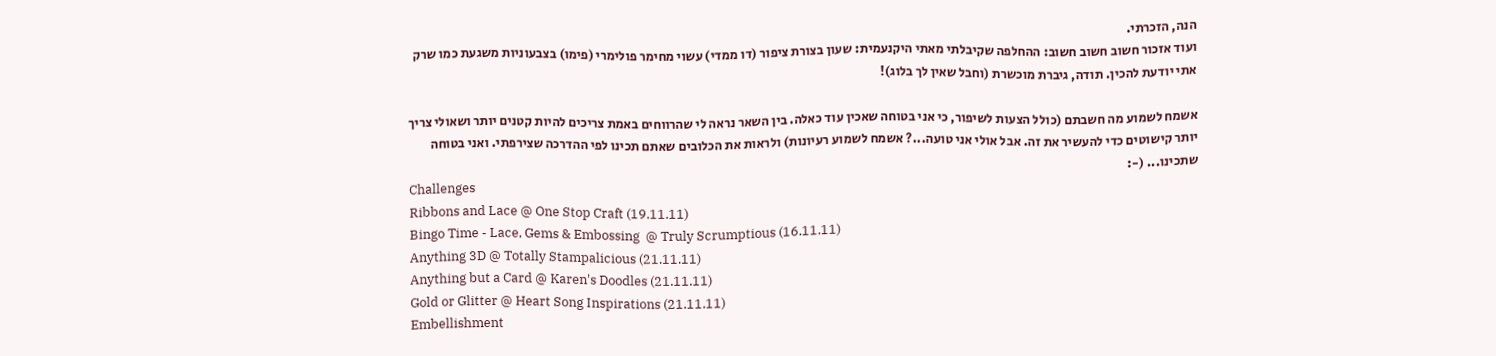הנה, הזכרתי.
ועוד אזכור חשוב חשוב חשוב: ההחלפה שקיבלתי מאתי היקנעמית: שעון בצורת ציפור (דו ממדי) עשוי מחימר פולימרי (פימו) בצבעוניות משגעת כמו שרק אתי יודעת להכין. תודה, גיברת מוכשרת (וחבל שאין לך בלוג)!

אשמח לשמוע מה חשבתם (כולל הצעות לשיפור, כי אני בטוחה שאכין עוד כאלה. בין השאר נראה לי שהרווחים באמת צריכים להיות קטנים יותר ושאולי צריך יותר קישוטים כדי להעשיר את זה. אבל אולי אני טועה...? אשמח לשמוע רעיונות) ולראות את הכלובים שאתם תכינו לפי ההדרכה שצירפתי. ואני בטוחה שתכינו... (-:
Challenges
Ribbons and Lace @ One Stop Craft (19.11.11)
Bingo Time - Lace, Gems & Embossing  @ Truly Scrumptious (16.11.11)
Anything 3D @ Totally Stampalicious (21.11.11)
Anything but a Card @ Karen's Doodles (21.11.11)
Gold or Glitter @ Heart Song Inspirations (21.11.11)
Embellishment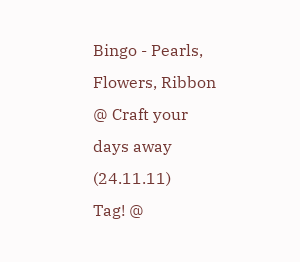Bingo - Pearls, Flowers, Ribbon @ Craft your days away (24.11.11)
Tag! @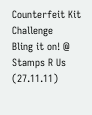Counterfeit Kit Challenge
Bling it on! @ Stamps R Us (27.11.11)